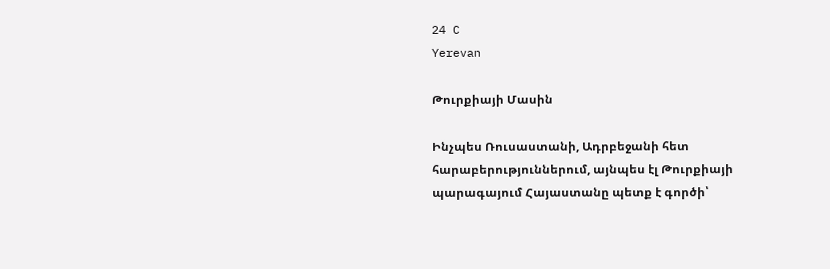24 C
Yerevan

Թուրքիայի Մասին

Ինչպես Ռուսաստանի, Ադրբեջանի հետ հարաբերություններում, այնպես էլ Թուրքիայի պարագայում Հայաստանը պետք է գործի՝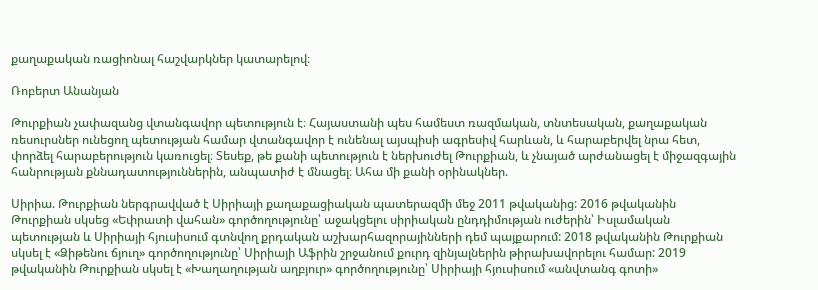քաղաքական ռացիոնալ հաշվարկներ կատարելով։

Ռոբերտ Անանյան

Թուրքիան չափազանց վտանգավոր պետություն է։ Հայաստանի պես համեստ ռազմական, տնտեսական, քաղաքական ռեսուրսներ ունեցող պետության համար վտանգավոր է ունենալ այսպիսի ագրեսիվ հարևան, և հարաբերվել նրա հետ, փորձել հարաբերություն կառուցել։ Տեսեք, թե քանի պետություն է ներխուժել Թուրքիան, և չնայած արժանացել է միջազգային հանրության քննադատություններին, անպատիժ է մնացել։ Ահա մի քանի օրինակներ.

Սիրիա. Թուրքիան ներգրավված է Սիրիայի քաղաքացիական պատերազմի մեջ 2011 թվականից: 2016 թվականին Թուրքիան սկսեց «Եփրատի վահան» գործողությունը՝ աջակցելու սիրիական ընդդիմության ուժերին՝ Իսլամական պետության և Սիրիայի հյուսիսում գտնվող քրդական աշխարհազորայինների դեմ պայքարում: 2018 թվականին Թուրքիան սկսել է «Ձիթենու ճյուղ» գործողությունը՝ Սիրիայի Աֆրին շրջանում քուրդ զինյալներին թիրախավորելու համար: 2019 թվականին Թուրքիան սկսել է «Խաղաղության աղբյուր» գործողությունը՝ Սիրիայի հյուսիսում «անվտանգ գոտի»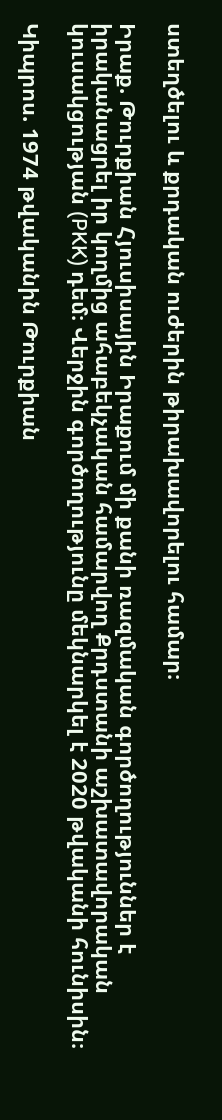ստեղծելու և քրդական ուժերին թիրախավորելու համար։

Իրաք. Թուրքիան Հյուսիսային Իրաքում մի քանի ռազմական գործողություններ է իրականացրել իր կողմից ահաբեկչական համարվող Քրդստանի աշխատավորական կուսակցության (PKK) դեմ։ Վերջին գործողությունը մեկնարկել է 2020 թվականի հունիսին։

Կիպրոս. 1974 թվականին Թուրքիան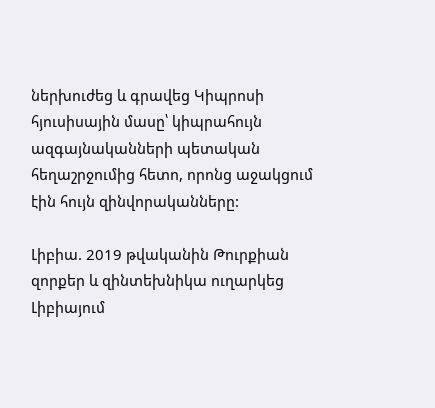ներխուժեց և գրավեց Կիպրոսի հյուսիսային մասը՝ կիպրահույն ազգայնականների պետական հեղաշրջումից հետո, որոնց աջակցում էին հույն զինվորականները:

Լիբիա. 2019 թվականին Թուրքիան զորքեր և զինտեխնիկա ուղարկեց Լիբիայում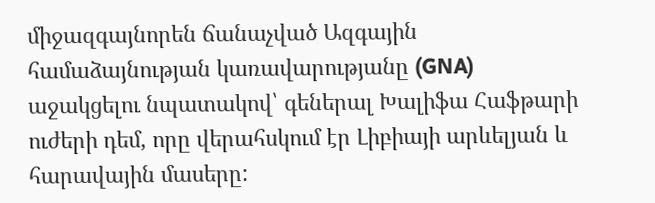միջազգայնորեն ճանաչված Ազգային համաձայնության կառավարությանը (GNA) աջակցելու նպատակով՝ գեներալ Խալիֆա Հաֆթարի ուժերի դեմ, որը վերահսկում էր Լիբիայի արևելյան և հարավային մասերը: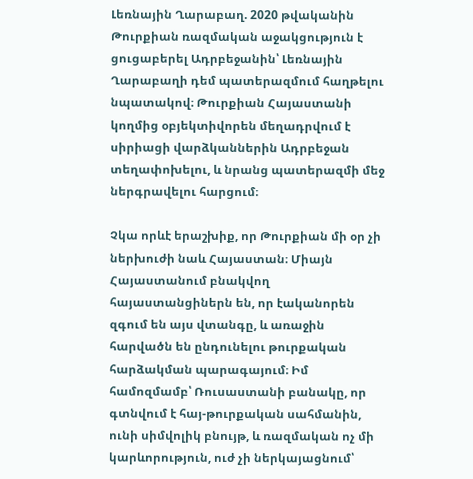Լեռնային Ղարաբաղ. 2020 թվականին Թուրքիան ռազմական աջակցություն է ցուցաբերել Ադրբեջանին՝ Լեռնային Ղարաբաղի դեմ պատերազմում հաղթելու նպատակով։ Թուրքիան Հայաստանի կողմից օբյեկտիվորեն մեղադրվում է սիրիացի վարձկաններին Ադրբեջան տեղափոխելու, և նրանց պատերազմի մեջ ներգրավելու հարցում։

Չկա որևէ երաշխիք, որ Թուրքիան մի օր չի ներխուժի նաև Հայաստան։ Միայն Հայաստանում բնակվող հայաստանցիներն են, որ էականորեն զգում են այս վտանգը, և առաջին հարվածն են ընդունելու թուրքական հարձակման պարագայում։ Իմ համոզմամբ՝ Ռուսաստանի բանակը, որ գտնվում է հայ-թուրքական սահմանին, ունի սիմվոլիկ բնույթ, և ռազմական ոչ մի կարևորություն, ուժ չի ներկայացնում՝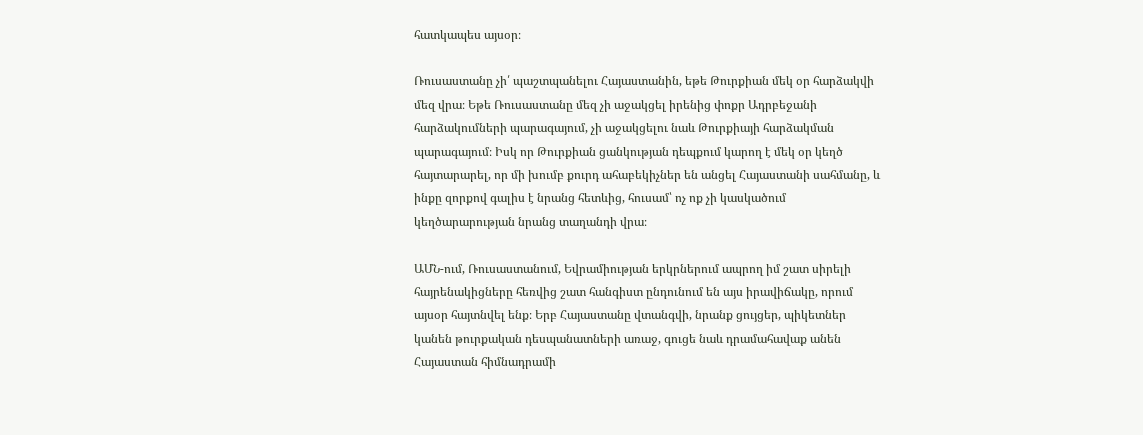հատկապես այսօր։

Ռուսաստանը չի՛ պաշտպանելու Հայաստանին, եթե Թուրքիան մեկ օր հարձակվի մեզ վրա։ Եթե Ռուսաստանը մեզ չի աջակցել իրենից փոքր Ադրբեջանի հարձակումների պարագայում, չի աջակցելու նաև Թուրքիայի հարձակման պարագայում։ Իսկ որ Թուրքիան ցանկության դեպքում կարող է մեկ օր կեղծ հայտարարել, որ մի խումբ քուրդ ահաբեկիչներ են անցել Հայաստանի սահմանը, և ինքը զորքով գալիս է նրանց հետևից, հուսամ՝ ոչ ոք չի կասկածում կեղծարարության նրանց տաղանդի վրա։

ԱՄՆ-ում, Ռուսաստանում, Եվրամիության երկրներում ապրող իմ շատ սիրելի հայրենակիցները հեռվից շատ հանգիստ ընդունում են այս իրավիճակը, որում այսօր հայտնվել ենք։ Երբ Հայաստանը վտանգվի, նրանք ցույցեր, պիկետներ կանեն թուրքական դեսպանատների առաջ, գուցե նաև դրամահավաք անեն Հայաստան հիմնադրամի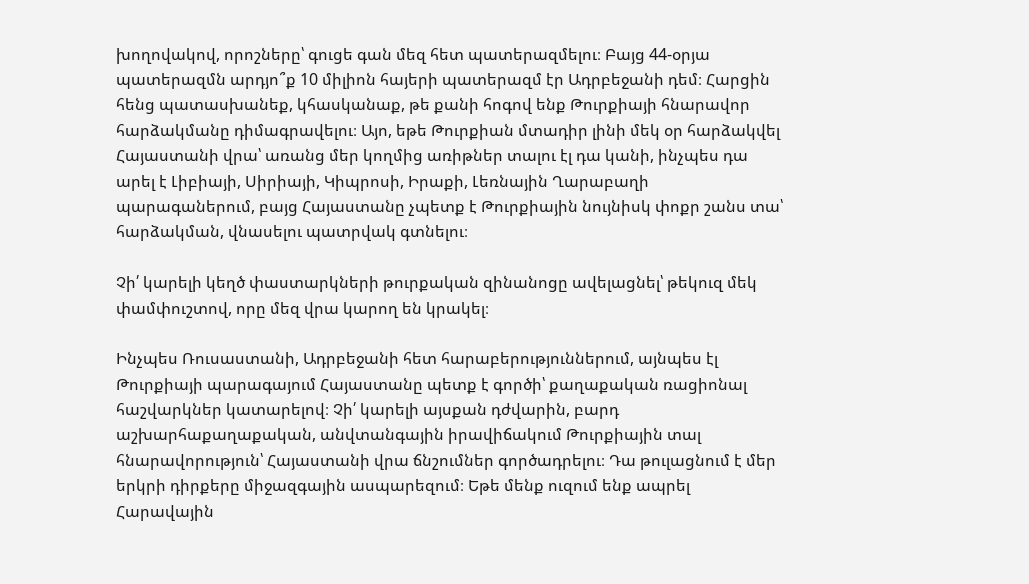խողովակով, որոշները՝ գուցե գան մեզ հետ պատերազմելու։ Բայց 44-օրյա պատերազմն արդյո՞ք 10 միլիոն հայերի պատերազմ էր Ադրբեջանի դեմ։ Հարցին հենց պատասխանեք, կհասկանաք, թե քանի հոգով ենք Թուրքիայի հնարավոր հարձակմանը դիմագրավելու։ Այո, եթե Թուրքիան մտադիր լինի մեկ օր հարձակվել Հայաստանի վրա՝ առանց մեր կողմից առիթներ տալու էլ դա կանի, ինչպես դա արել է Լիբիայի, Սիրիայի, Կիպրոսի, Իրաքի, Լեռնային Ղարաբաղի պարագաներում, բայց Հայաստանը չպետք է Թուրքիային նույնիսկ փոքր շանս տա՝ հարձակման, վնասելու պատրվակ գտնելու։

Չի՛ կարելի կեղծ փաստարկների թուրքական զինանոցը ավելացնել՝ թեկուզ մեկ փամփուշտով, որը մեզ վրա կարող են կրակել։

Ինչպես Ռուսաստանի, Ադրբեջանի հետ հարաբերություններում, այնպես էլ Թուրքիայի պարագայում Հայաստանը պետք է գործի՝ քաղաքական ռացիոնալ հաշվարկներ կատարելով։ Չի՛ կարելի այսքան դժվարին, բարդ աշխարհաքաղաքական, անվտանգային իրավիճակում Թուրքիային տալ հնարավորություն՝ Հայաստանի վրա ճնշումներ գործադրելու։ Դա թուլացնում է մեր երկրի դիրքերը միջազգային ասպարեզում։ Եթե մենք ուզում ենք ապրել Հարավային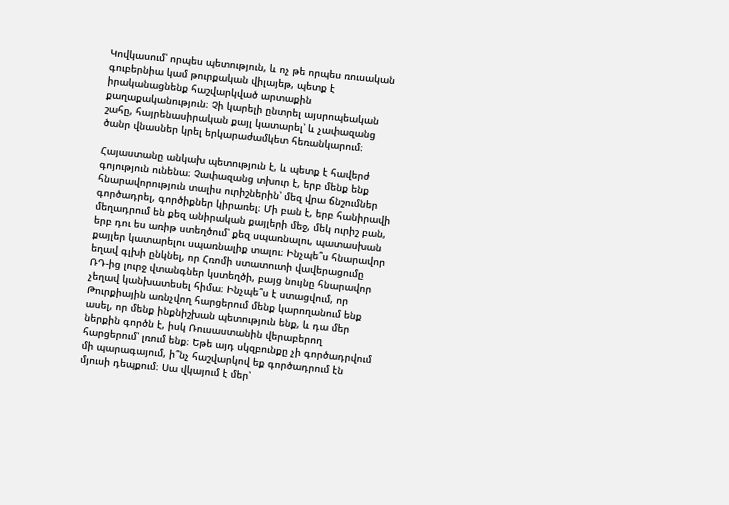Կովկասում՝ որպես պետություն, և ոչ թե որպես ռուսական գուբերնիա կամ թուրքական վիլայեթ, պետք է իրականացնենք հաշվարկված արտաքին քաղաքականություն։ Չի կարելի ընտրել այսրոպեական շահը, հայրենասիրական քայլ կատարել՝ և չափազանց ծանր վնասներ կրել երկարաժամկետ հեռանկարում։

Հայաստանը անկախ պետություն է, և պետք է հավերժ գոյություն ունենա։ Չափազանց տխուր է, երբ մենք ենք հնարավորություն տալիս ուրիշներին՝ մեզ վրա ճնշումներ գործադրել, գործիքներ կիրառել։ Մի բան է, երբ հանիրավի մեղադրում են քեզ անիրական քայլերի մեջ, մեկ ուրիշ բան, երբ դու ես առիթ ստեղծում՝ քեզ սպառնալու, պատասխան քայլեր կատարելու սպառնալիք տալու։ Ինչպե՞ս հնարավոր եղավ գլխի ընկնել, որ Հռոմի ստատուտի վավերացումը ՌԴ-ից լուրջ վտանգներ կստեղծի, բայց նույնը հնարավոր չեղավ կանխատեսել հիմա։ Ինչպե՞ս է ստացվում, որ Թուրքիային առնչվող հարցերում մենք կարողանում ենք ասել, որ մենք ինքնիշխան պետություն ենք, և դա մեր ներքին գործն է, իսկ Ռուսաստանին վերաբերող հարցերում՝ լռում ենք։ Եթե այդ սկզբունքը չի գործադրվում մի պարագայում, ի՞նչ հաշվարկով եք գործադրում էն մյուսի դեպքում։ Սա վկայում է մեր՝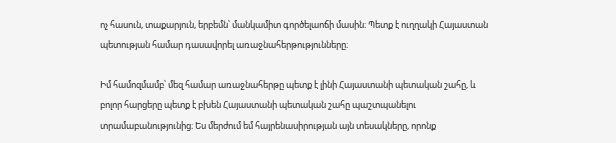ոչ հասուն, տաքարյուն, երբեմն՝ մանկամիտ գործելաոճի մասին։ Պետք է ուղղակի Հայաստան պետության համար դասավորել առաջնահերթությունները։

Իմ համոզմամբ՝ մեզ համար առաջնահերթը պետք է լինի Հայաստանի պետական շահը, և բոլոր հարցերը պետք է բխեն Հայաստանի պետական շահը պաշտպանելու տրամաբանությունից։ Ես մերժում եմ հայրենասիրության այն տեսակները, որոնք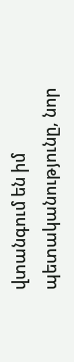վտանգում են իմ պետականությունը, նոր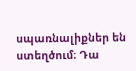սպառնալիքներ են ստեղծում։ Դա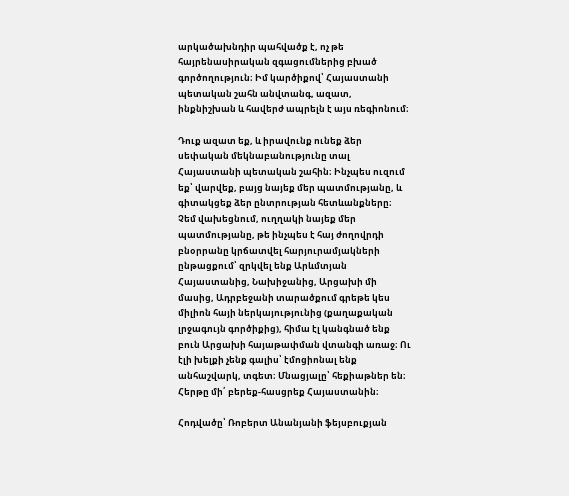արկածախնդիր պահվածք է, ոչ թե հայրենասիրական զգացումներից բխած գործողություն։ Իմ կարծիքով՝ Հայաստանի պետական շահն անվտանգ, ազատ, ինքնիշխան և հավերժ ապրելն է այս ռեգիոնում։

Դուք ազատ եք, և իրավունք ունեք ձեր սեփական մեկնաբանությունը տալ Հայաստանի պետական շահին։ Ինչպես ուզում եք՝ վարվեք, բայց նայեք մեր պատմությանը, և գիտակցեք ձեր ընտրության հետևանքները։ Չեմ վախեցնում, ուղղակի նայեք մեր պատմությանը, թե ինչպես է հայ ժողովրդի բնօրրանը կրճատվել հարյուրամյակների ընթացքում՝ զրկվել ենք Արևմտյան Հայաստանից, Նախիջանից, Արցախի մի մասից, Ադրբեջանի տարածքում գրեթե կես միլիոն հայի ներկայությունից (քաղաքական լրջագույն գործիքից), հիմա էլ կանգնած ենք բուն Արցախի հայաթափման վտանգի առաջ։ Ու էլի խելքի չենք գալիս՝ էմոցիոնալ ենք անհաշվարկ, տգետ։ Մնացյալը՝ հեքիաթներ են։ Հերթը մի՛ բերեք-հասցրեք Հայաստանին։

Հոդվածը՝ Ռոբերտ Անանյանի ֆեյսբուքյան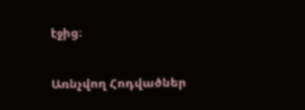էջից։

Առնչվող Հոդվածներ